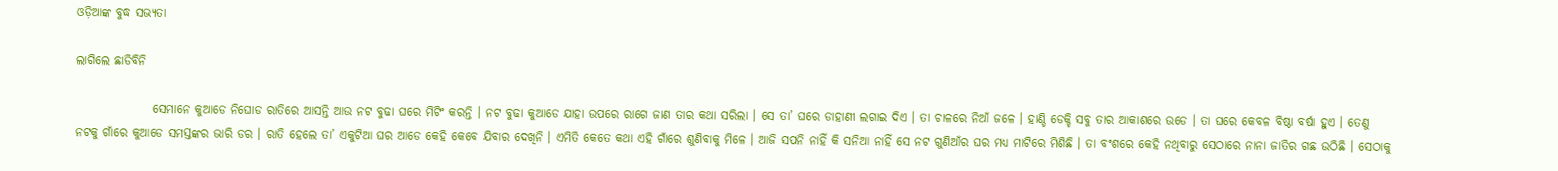ଓଡ଼ିଆଙ୍କ ବୁଦ୍ଧ ସଭ୍ୟତା

ଲାଗିଲେ ଛାଡିବିନି

                ସେମାନେ କୁଆଡେ ନିଘୋଡ ରାତିରେ ଆସନ୍ତି ଆଉ ନଟ ବୁଢା ଘରେ ମିଟିଂ କରନ୍ତି । ନଟ ବୁଢା କୁଆଡେ ଯାହା ଉପରେ ରାଗେ ଜାଣ ତାର କଥା ସରିଲା । ସେ ତା’ ଘରେ ଡାହାଣୀ ଲଗାଇ ଦିଏ । ତା ଚାଳରେ ନିଆଁ ଜଳେ । ହାଣ୍ଡି ଡେକ୍ଚି ସବୁ ତାର ଆକାଶରେ ଉଡେ । ତା ଘରେ କେବଳ ବିଷ୍ଠା ବର୍ଷା ହୁଏ । ତେଣୁ ନଟକୁ ଗାଁରେ କୁଆଡେ ସମସ୍ତଙ୍କର ଭାରି ଡର । ରାତି ହେଲେ ତା’ ଏକୁଟିଆ ଘର ଆଡେ କେହି କେବେ ଯିବାର ଦେଖିନି । ଏମିତି କେତେ କଥା ଏହି ଗାଁରେ ଶୁଣିବାକୁ ମିଳେ । ଆଜି ସପନି ନାହିଁ କି ସନିଆ ନାହିଁ ସେ ନଟ ଗୁଣିଆଁର ଘର ମଧ୍ୟ ମାଟିରେ ମିଶିଛି । ତା ବଂଶରେ କେହି ନଥିବାରୁ ସେଠାରେ ନାନା ଜାତିର ଗଛ ଉଠିଛି । ସେଠାକୁ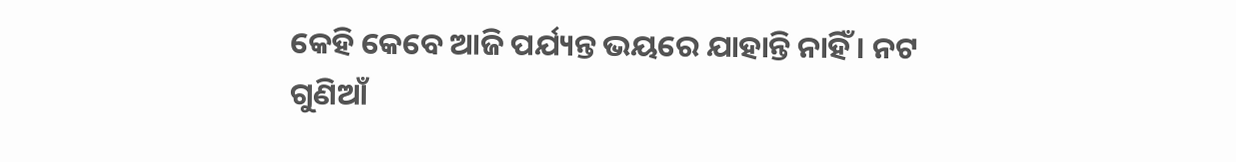କେହି କେବେ ଆଜି ପର୍ଯ୍ୟନ୍ତ ଭୟରେ ଯାହାନ୍ତି ନାହିଁ । ନଟ ଗୁଣିଆଁ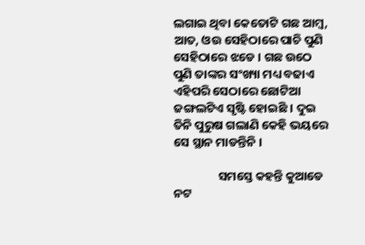ଲଗାଇ ଥିବା କେତୋଟି ଗଛ ଆମ୍ବ, ଆତ, ଓଉ ସେହିଠାରେ ପାଚି ପୁଣି ସେହିଠାରେ ଝଡେ । ଗଛ ଉଠେ ପୁଣି ତାଙ୍କର ସଂଖ୍ୟା ମଧ୍ୟ ବଢାଏ ଏହିପରି ସେଠାରେ ଛୋଟିଆ ଜଙ୍ଗଲଟିଏ ସୃଷ୍ଟି ହୋଇଛି । ଦୁଇ ତିନି ପୁରୁଷ ଗଲାଣି କେହି ଭୟରେ ସେ ସ୍ଥାନ ମାଡନ୍ତିନି ।

                ସମସ୍ତେ କହନ୍ତି କୁଆଡେ ନଟ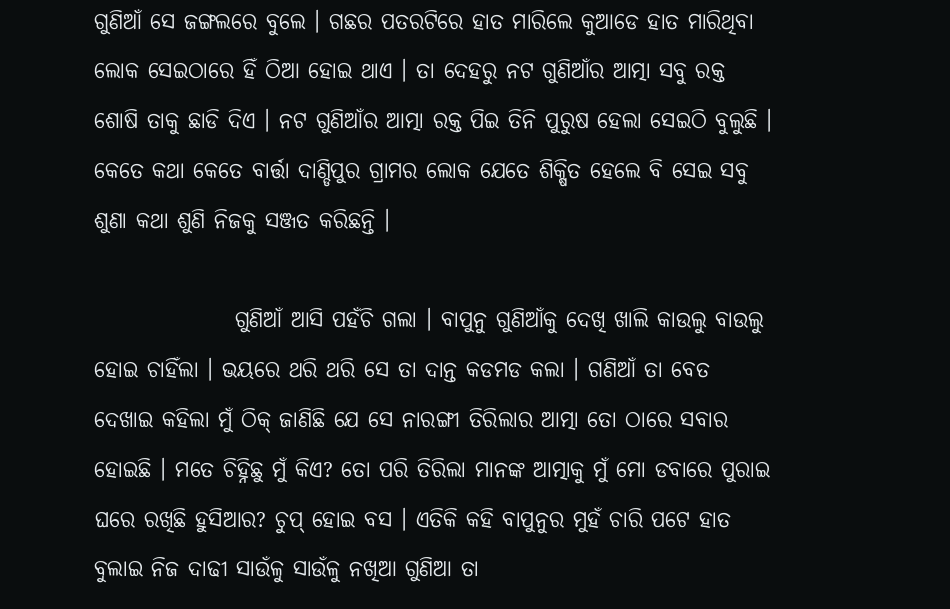ଗୁଣିଆଁ ସେ ଜଙ୍ଗଲରେ ବୁଲେ । ଗଛର ପତରଟିରେ ହାତ ମାରିଲେ କୁଆଡେ ହାତ ମାରିଥିବା ଲୋକ ସେଇଠାରେ ହିଁ ଠିଆ ହୋଇ ଥାଏ । ତା ଦେହରୁ ନଟ ଗୁଣିଆଁର ଆତ୍ମା ସବୁ ରକ୍ତ ଶୋଷି ତାକୁ ଛାଡି ଦିଏ । ନଟ ଗୁଣିଆଁର ଆତ୍ମା ରକ୍ତ ପିଇ ତିନି ପୁରୁଷ ହେଲା ସେଇଠି ବୁଲୁଛି । କେତେ କଥା କେତେ ବାର୍ତ୍ତା ଦାଣ୍ଡିପୁର ଗ୍ରାମର ଲୋକ ଯେତେ ଶିକ୍ଷିତ ହେଲେ ବି ସେଇ ସବୁ ଶୁଣା କଥା ଶୁଣି ନିଜକୁ ସଞ୍ଜତ କରିଛନ୍ତି ।

                ଗୁଣିଆଁ ଆସି ପହଁଚି ଗଲା । ବାପୁନୁ ଗୁଣିଆଁକୁ ଦେଖି ଖାଲି କାଉଲୁ ବାଉଲୁ ହୋଇ ଚାହିଁଲା । ଭୟରେ ଥରି ଥରି ସେ ତା ଦାନ୍ତ କଡମଡ କଲା । ଗଣିଆଁ ତା ବେତ ଦେଖାଇ କହିଲା ମୁଁ ଠିକ୍ ଜାଣିଛି ଯେ ସେ ନାରଙ୍ଗୀ ତିରିଲାର ଆତ୍ମା ତୋ ଠାରେ ସବାର ହୋଇଛି । ମତେ ଚିହ୍ନିଛୁ ମୁଁ କିଏ? ତୋ ପରି ତିରିଲା ମାନଙ୍କ ଆତ୍ମାକୁ ମୁଁ ମୋ ଡବାରେ ପୁରାଇ ଘରେ ରଖିଛି ହୁସିଆର? ଚୁପ୍ ହୋଇ ବସ । ଏତିକି କହି ବାପୁନୁର ମୁହଁ ଚାରି ପଟେ ହାତ ବୁଲାଇ ନିଜ ଦାଢୀ ସାଉଁଳୁ ସାଉଁଳୁ ନଖିଆ ଗୁଣିଆ ତା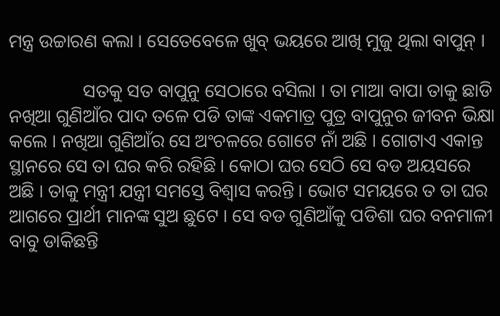ମନ୍ତ୍ର ଉଚ୍ଚାରଣ କଲା । ସେତେବେଳେ ଖୁବ୍ ଭୟରେ ଆଖି ମୁଜୁ ଥିଲା ବାପୁନ୍ ।

                ସତକୁ ସତ ବାପୁନୁ ସେଠାରେ ବସିଲା । ତା ମାଆ ବାପା ତାକୁ ଛାଡି ନଖିଆ ଗୁଣିଆଁର ପାଦ ତଳେ ପଡି ତାଙ୍କ ଏକମାତ୍ର ପୁତ୍ର ବାପୁନୁର ଜୀବନ ଭିକ୍ଷା କଲେ । ନଖିଆ ଗୁଣିଆଁର ସେ ଅଂଚଳରେ ଗୋଟେ ନାଁ ଅଛି । ଗୋଟାଏ ଏକାନ୍ତ ସ୍ଥାନରେ ସେ ତା ଘର କରି ରହିଛି । କୋଠା ଘର ସେଠି ସେ ବଡ ଅୟସରେ ଅଛି । ତାକୁ ମନ୍ତ୍ରୀ ଯନ୍ତ୍ରୀ ସମସ୍ତେ ବିଶ୍ୱାସ କରନ୍ତି । ଭୋଟ ସମୟରେ ତ ତା ଘର ଆଗରେ ପ୍ରାର୍ଥୀ ମାନଙ୍କ ସୁଅ ଛୁଟେ । ସେ ବଡ ଗୁଣିଆଁକୁ ପଡିଶା ଘର ବନମାଳୀ ବାବୁ ଡାକିଛନ୍ତି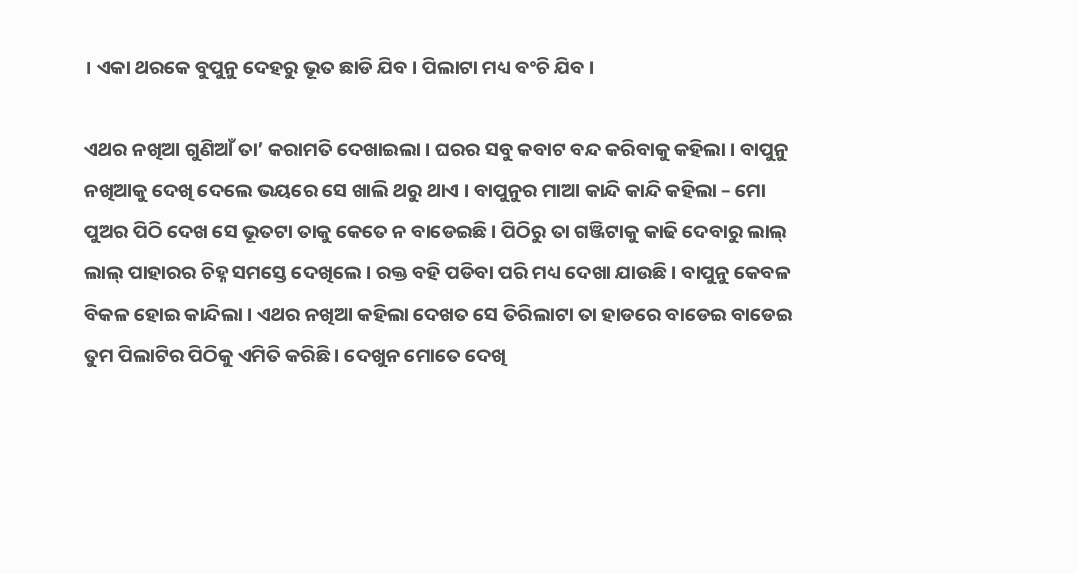। ଏକା ଥରକେ ବୁପୁନୁ ଦେହରୁ ଭୂତ ଛାଡି ଯିବ । ପିଲାଟା ମଧ୍ୟ ବଂଚି ଯିବ ।

ଏଥର ନଖିଆ ଗୁଣିଆଁ ତା’ କରାମତି ଦେଖାଇଲା । ଘରର ସବୁ କବାଟ ବନ୍ଦ କରିବାକୁ କହିଲା । ବାପୁନୁ ନଖିଆକୁ ଦେଖି ଦେଲେ ଭୟରେ ସେ ଖାଲି ଥରୁ ଥାଏ । ବାପୁନୁର ମାଆ କାନ୍ଦି କାନ୍ଦି କହିଲା – ମୋ ପୁଅର ପିଠି ଦେଖ ସେ ଭୂତଟା ତାକୁ କେତେ ନ ବାଡେଇଛି । ପିଠିରୁ ତା ଗଞ୍ଜିଟାକୁ କାଢି ଦେବାରୁ ଲାଲ୍ ଲାଲ୍ ପାହାରର ଚିହ୍ନ ସମସ୍ତେ ଦେଖିଲେ । ରକ୍ତ ବହି ପଡିବା ପରି ମଧ୍ୟ ଦେଖା ଯାଉଛି । ବାପୁନୁ କେବଳ ବିକଳ ହୋଇ କାନ୍ଦିଲା । ଏଥର ନଖିଆ କହିଲା ଦେଖତ ସେ ତିରିଲାଟା ତା ହାଡରେ ବାଡେଇ ବାଡେଇ ତୁମ ପିଲାଟିର ପିଠିକୁ ଏମିତି କରିଛି । ଦେଖୁନ ମୋତେ ଦେଖି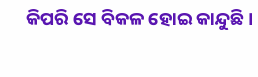କିପରି ସେ ବିକଳ ହୋଇ କାନ୍ଦୁଛି ।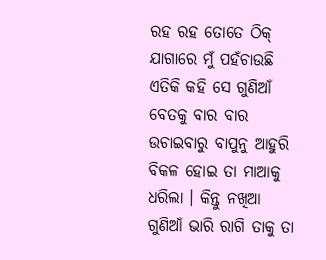ରହ ରହ ତୋତେ ଠିକ୍ ଯାଗାରେ ମୁଁ ପହଁଚାଉଛି ଏତିକି କହି ସେ ଗୁଣିଆଁ ବେତକୁ ବାର ବାର ଉଚାଇବାରୁ ବାପୁନୁ ଆହୁରି ବିକଳ ହୋଇ ତା ମାଆକୁ ଧରିଲା । କିନ୍ତୁ ନଖିଆ ଗୁଣିଆଁ ଭାରି ରାଗି ତାକୁ ତା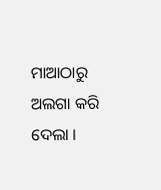ମାଆଠାରୁ ଅଲଗା କରି ଦେଲା ।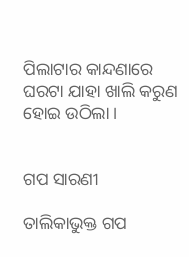ପିଲାଟାର କାନ୍ଦଣାରେ ଘରଟା ଯାହା ଖାଲି କରୁଣ ହୋଇ ଉଠିଲା ।


ଗପ ସାରଣୀ

ତାଲିକାଭୁକ୍ତ ଗପ